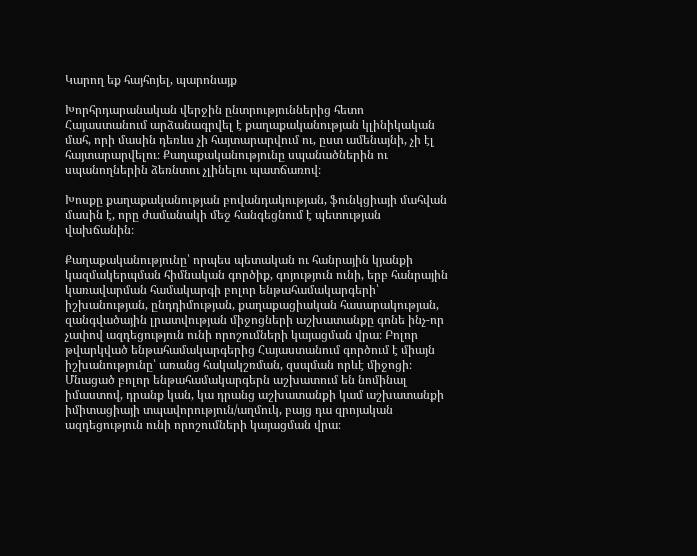Կարող եք հայհոյել, պարոնայք

Խորհրդարանական վերջին ընտրություններից հետո Հայաստանում արձանագրվել է քաղաքականության կլինիկական մահ, որի մասին դեռևս չի հայտարարվում ու, ըստ ամենայնի, չի էլ հայտարարվելու։ Քաղաքականությունը սպանածներին ու սպանողներին ձեռնտու չլինելու պատճառով։

Խոսքը քաղաքականության բովանդակության, ֆունկցիայի մահվան մասին է, որը ժամանակի մեջ հանգեցնում է պետության վախճանին։

Քաղաքականությունը՝ որպես պետական ու հանրային կյանքի կազմակերպման հիմնական գործիք, գոյություն ունի, երբ հանրային կառավարման համակարգի բոլոր ենթահամակարգերի՝ իշխանության, ընդդիմության, քաղաքացիական հասարակության, զանգվածային լրատվության միջոցների աշխատանքը գոնե ինչ-որ չափով ազդեցություն ունի որոշումների կայացման վրա։ Բոլոր թվարկված ենթահամակարգերից Հայաստանում գործում է միայն իշխանությունը՝ առանց հակակշռման, զսպման որևէ միջոցի։ Մնացած բոլոր ենթահամակարգերն աշխատում են նոմինալ իմաստով, դրանք կան, կա դրանց աշխատանքի կամ աշխատանքի իմիտացիայի տպավորություն/աղմուկ, բայց դա զրոյական ազդեցություն ունի որոշումների կայացման վրա։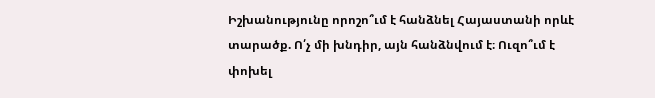Իշխանությունը որոշո՞ւմ է հանձնել Հայաստանի որևէ տարածք. Ո՛չ մի խնդիր, այն հանձնվում է։ Ուզո՞ւմ է փոխել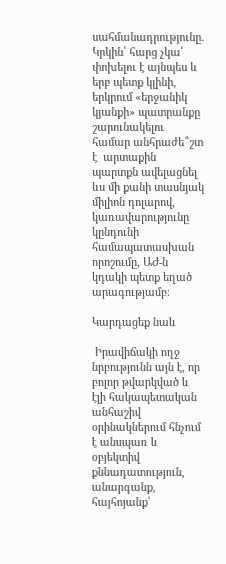սահմանադրությունը. Կրկին՝ հարց չկա՝ փոխելու է այնպես և երբ պետք կլինի, երկրում «երջանիկ կյանքի» պատրանքը շարունակելու համար անհրաժե՞շտ է  արտաքին պարտքն ավելացնել ևս մի քանի տասնյակ միլիոն դոլարով, կառավարությունը կընդունի համապատասխան որոշումը, ԱԺ-ն կդակի պետք եղած արագությամբ։

Կարդացեք նաև

 Իրավիճակի ողջ նրբությունն այն է, որ բոլոր թվարկված և էլի հակապետական անհաշիվ օրինակներում հնչում է անսպառ և օբյեկտիվ քննադատություն, անարգանք, հայհոյանք՝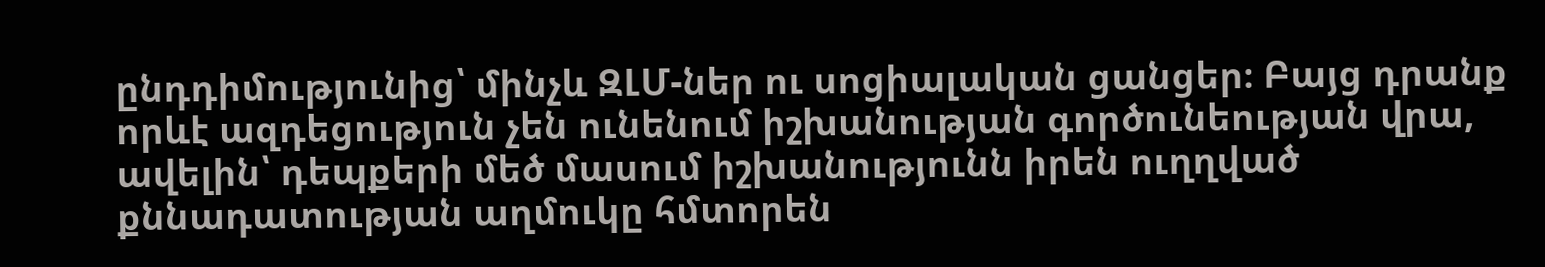ընդդիմությունից՝ մինչև ԶԼՄ-ներ ու սոցիալական ցանցեր։ Բայց դրանք որևէ ազդեցություն չեն ունենում իշխանության գործունեության վրա, ավելին՝ դեպքերի մեծ մասում իշխանությունն իրեն ուղղված քննադատության աղմուկը հմտորեն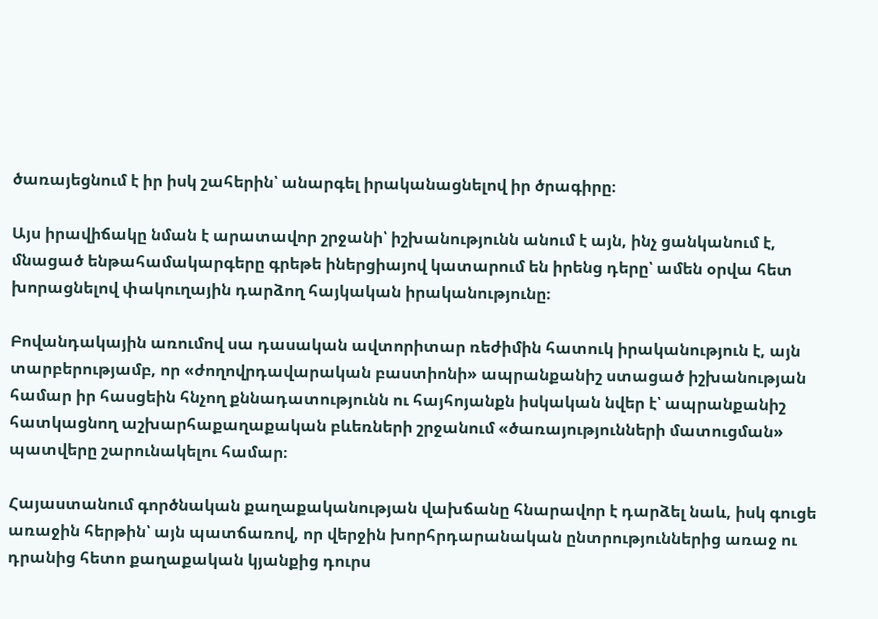ծառայեցնում է իր իսկ շահերին՝ անարգել իրականացնելով իր ծրագիրը։

Այս իրավիճակը նման է արատավոր շրջանի՝ իշխանությունն անում է այն, ինչ ցանկանում է, մնացած ենթահամակարգերը գրեթե իներցիայով կատարում են իրենց դերը՝ ամեն օրվա հետ խորացնելով փակուղային դարձող հայկական իրականությունը։

Բովանդակային առումով սա դասական ավտորիտար ռեժիմին հատուկ իրականություն է, այն տարբերությամբ, որ «ժողովրդավարական բաստիոնի» ապրանքանիշ ստացած իշխանության համար իր հասցեին հնչող քննադատությունն ու հայհոյանքն իսկական նվեր է՝ ապրանքանիշ հատկացնող աշխարհաքաղաքական բևեռների շրջանում «ծառայությունների մատուցման» պատվերը շարունակելու համար։

Հայաստանում գործնական քաղաքականության վախճանը հնարավոր է դարձել նաև, իսկ գուցե առաջին հերթին՝ այն պատճառով, որ վերջին խորհրդարանական ընտրություններից առաջ ու դրանից հետո քաղաքական կյանքից դուրս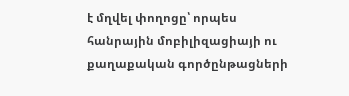է մղվել փողոցը՝ որպես հանրային մոբիլիզացիայի ու քաղաքական գործընթացների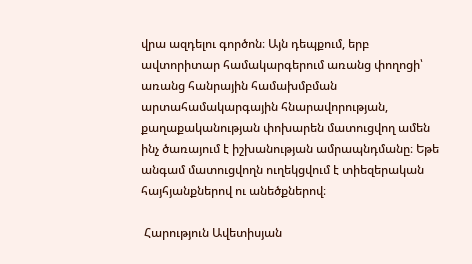վրա ազդելու գործոն։ Այն դեպքում, երբ ավտորիտար համակարգերում առանց փողոցի՝ առանց հանրային համախմբման արտահամակարգային հնարավորության, քաղաքականության փոխարեն մատուցվող ամեն ինչ ծառայում է իշխանության ամրապնդմանը։ Եթե անգամ մատուցվողն ուղեկցվում է տիեզերական հայհյանքներով ու անեծքներով։

 Հարություն Ավետիսյան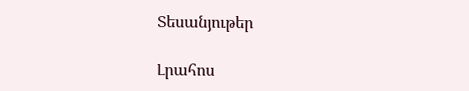Տեսանյութեր

Լրահոս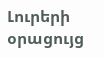Լուրերի օրացույց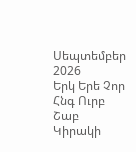Սեպտեմբեր 2026
Երկ Երե Չոր Հնգ Ուրբ Շաբ Կիրակի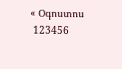« Օգոստոս
 123456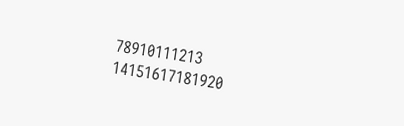78910111213
14151617181920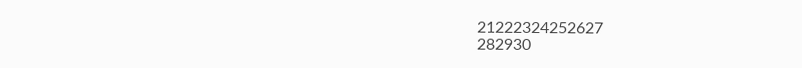21222324252627
282930